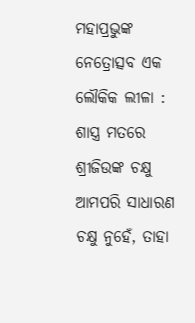ମହାପ୍ରଭୁଙ୍କ ନେତ୍ରୋତ୍ସବ ଏକ ଲୌକିକ ଲୀଳା : ଶାସ୍ତ୍ର ମତରେ ଶ୍ରୀଜିଉଙ୍କ ଚକ୍ଷୁ ଆମପରି ସାଧାରଣ ଚକ୍ଷୁ ନୁହେଁ, ତାହା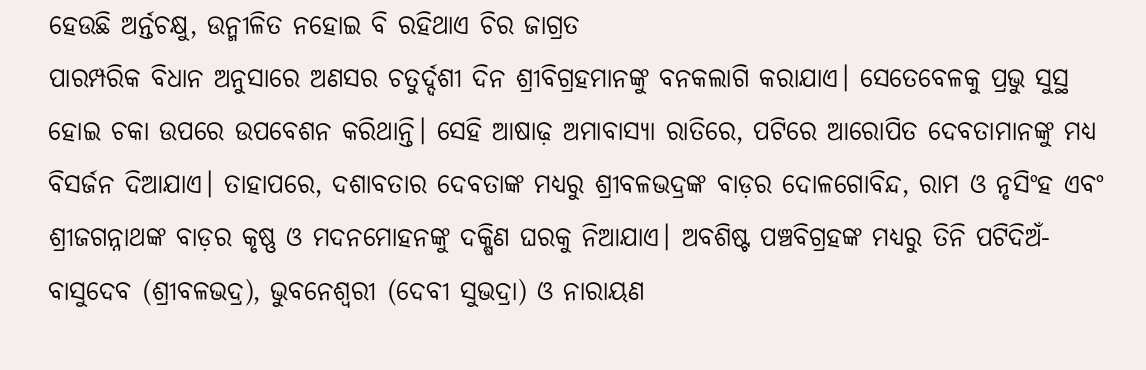ହେଉଛି ଅର୍ନ୍ତଚକ୍ଷୁ, ଉନ୍ମୀଳିତ ନହୋଇ ବି ରହିଥାଏ ଚିର ଜାଗ୍ରତ
ପାରମ୍ପରିକ ବିଧାନ ଅନୁସାରେ ଅଣସର ଚତୁର୍ଦ୍ଦଶୀ ଦିନ ଶ୍ରୀବିଗ୍ରହମାନଙ୍କୁ ବନକଲାଗି କରାଯାଏ। ସେତେବେଳକୁ ପ୍ରଭୁ ସୁସ୍ଥ ହୋଇ ଚକା ଉପରେ ଉପବେଶନ କରିଥାନ୍ତି। ସେହି ଆଷାଢ଼ ଅମାବାସ୍ୟା ରାତିରେ, ପଟିରେ ଆରୋପିତ ଦେବତାମାନଙ୍କୁ ମଧ୍ୟ ବିସର୍ଜନ ଦିଆଯାଏ। ତାହାପରେ, ଦଶାବତାର ଦେବତାଙ୍କ ମଧ୍ୟରୁ ଶ୍ରୀବଳଭଦ୍ରଙ୍କ ବାଡ଼ର ଦୋଳଗୋବିନ୍ଦ, ରାମ ଓ ନୃସିଂହ ଏବଂ ଶ୍ରୀଜଗନ୍ନାଥଙ୍କ ବାଡ଼ର କୃଷ୍ଣ ଓ ମଦନମୋହନଙ୍କୁ ଦକ୍ଷିଣ ଘରକୁ ନିଆଯାଏ। ଅବଶିଷ୍ଟ ପଞ୍ଚବିଗ୍ରହଙ୍କ ମଧ୍ୟରୁ ତିନି ପଟିଦିଅଁ- ବାସୁଦେବ (ଶ୍ରୀବଳଭଦ୍ର), ଭୁବନେଶ୍ୱରୀ (ଦେବୀ ସୁଭଦ୍ରା) ଓ ନାରାୟଣ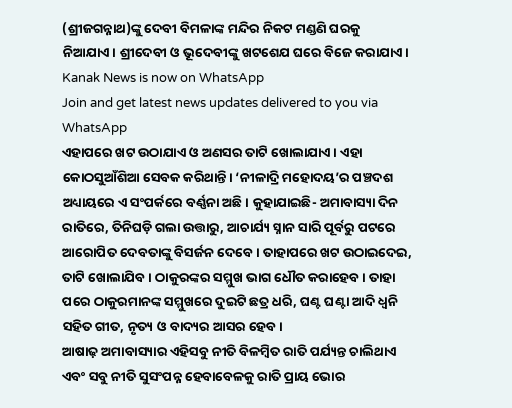(ଶ୍ରୀଜଗନ୍ନାଥ)ଙ୍କୁ ଦେବୀ ବିମଳାଙ୍କ ମନ୍ଦିର ନିକଟ ମଣ୍ଡଣି ଘରକୁ ନିଆଯାଏ। ଶ୍ରୀଦେବୀ ଓ ଭୂଦେବୀଙ୍କୁ ଖଟଶେଯ ଘରେ ବିଜେ କରାଯାଏ।
Kanak News is now on WhatsApp
Join and get latest news updates delivered to you via WhatsApp
ଏହାପରେ ଖଟ ଉଠାଯାଏ ଓ ଅଣସର ତାଟି ଖୋଲାଯାଏ। ଏହା କୋଠସୁଆଁଶିଆ ସେବକ କରିଥାନ୍ତି। ‘ନୀଳାଦ୍ରି ମହୋଦୟ’ର ପଞ୍ଚଦଶ ଅଧ୍ୟାୟରେ ଏ ସଂପର୍କରେ ବର୍ଣ୍ଣନା ଅଛି। କୁହାଯାଇଛି- ଅମାବାସ୍ୟା ଦିନ ରାତିରେ, ତିନିଘଡ଼ି ଗଲା ଉତ୍ତାରୁ, ଆଚାର୍ଯ୍ୟ ସ୍ନାନ ସାରି ପୂର୍ବରୁ ପଟରେ ଆରୋପିତ ଦେବତାଙ୍କୁ ବିସର୍ଜନ ଦେବେ। ତାହାପରେ ଖଟ ଉଠାଇଦେଇ, ତାଟି ଖୋଲାଯିବ। ଠାକୁରଙ୍କର ସମ୍ମୁଖ ଭାଗ ଧୌତ କରାହେବ। ତାହା ପରେ ଠାକୁରମାନଙ୍କ ସମ୍ମୁଖରେ ଦୁଇଟି ଛତ୍ର ଧରି, ଘଣ୍ଟ ଘଣ୍ଟା ଆଦି ଧ୍ୱନି ସହିତ ଗୀତ, ନୃତ୍ୟ ଓ ବାଦ୍ୟର ଆସର ହେବ।
ଆଷାଢ଼ ଅମାବାସ୍ୟାର ଏହିସବୁ ନୀତି ବିଳମ୍ବିତ ରାତି ପର୍ଯ୍ୟନ୍ତ ଚାଲିଥାଏ ଏବଂ ସବୁ ନୀତି ସୁସଂପନ୍ନ ହେବାବେଳକୁ ରାତି ପ୍ରାୟ ଭୋର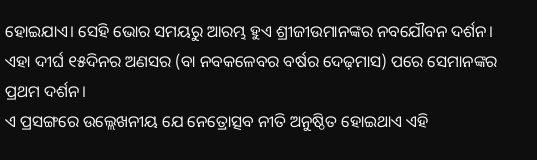ହୋଇଯାଏ। ସେହି ଭୋର ସମୟରୁ ଆରମ୍ଭ ହୁଏ ଶ୍ରୀଜୀଉମାନଙ୍କର ନବଯୌବନ ଦର୍ଶନ। ଏହା ଦୀର୍ଘ ୧୫ଦିନର ଅଣସର (ବା ନବକଳେବର ବର୍ଷର ଦେଢ଼ମାସ) ପରେ ସେମାନଙ୍କର ପ୍ରଥମ ଦର୍ଶନ।
ଏ ପ୍ରସଙ୍ଗରେ ଉଲ୍ଲେଖନୀୟ ଯେ ନେତ୍ରୋତ୍ସବ ନୀତି ଅନୁଷ୍ଠିତ ହୋଇଥାଏ ଏହି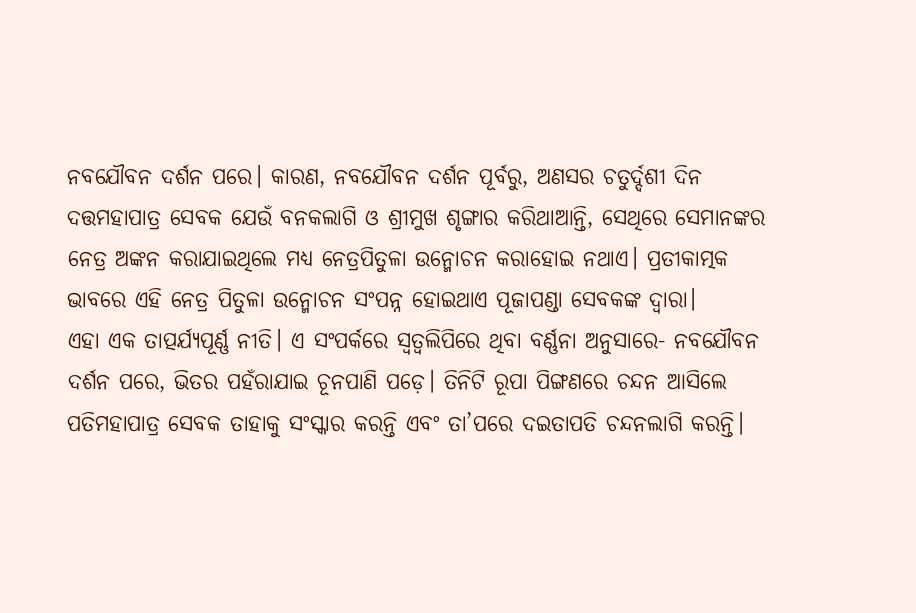ନବଯୌବନ ଦର୍ଶନ ପରେ। କାରଣ, ନବଯୌବନ ଦର୍ଶନ ପୂର୍ବରୁ, ଅଣସର ଚତୁର୍ଦ୍ଦଶୀ ଦିନ ଦତ୍ତମହାପାତ୍ର ସେବକ ଯେଉଁ ବନକଲାଗି ଓ ଶ୍ରୀମୁଖ ଶୃଙ୍ଗାର କରିଥାଆନ୍ତି, ସେଥିରେ ସେମାନଙ୍କର ନେତ୍ର ଅଙ୍କନ କରାଯାଇଥିଲେ ମଧ୍ୟ ନେତ୍ରପିତୁଳା ଉନ୍ମୋଚନ କରାହୋଇ ନଥାଏ। ପ୍ରତୀକାତ୍ମକ ଭାବରେ ଏହି ନେତ୍ର ପିତୁଳା ଉନ୍ମୋଚନ ସଂପନ୍ନ ହୋଇଥାଏ ପୂଜାପଣ୍ଡା ସେବକଙ୍କ ଦ୍ଵାରା।
ଏହା ଏକ ତାତ୍ପର୍ଯ୍ୟପୂର୍ଣ୍ଣ ନୀତି। ଏ ସଂପର୍କରେ ସ୍ୱତ୍ଵଲିପିରେ ଥିବା ବର୍ଣ୍ଣନା ଅନୁସାରେ- ନବଯୌବନ ଦର୍ଶନ ପରେ, ଭିତର ପହଁରାଯାଇ ଚୂନପାଣି ପଡ଼େ। ତିନିଟି ରୂପା ପିଙ୍ଗଣରେ ଚନ୍ଦନ ଆସିଲେ ପତିମହାପାତ୍ର ସେବକ ତାହାକୁ ସଂସ୍କାର କରନ୍ତି ଏବଂ ତା’ପରେ ଦଇତାପତି ଚନ୍ଦନଲାଗି କରନ୍ତି।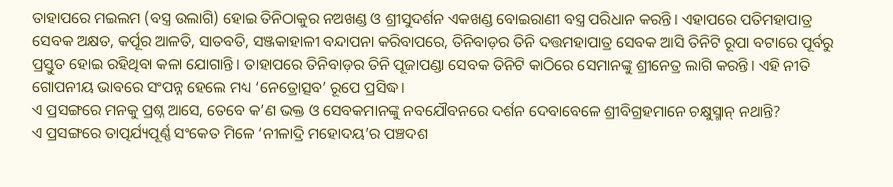ତାହାପରେ ମଇଲମ (ବସ୍ତ୍ର ଉଲାଗି) ହୋଇ ତିନିଠାକୁର ନଅଖଣ୍ଡ ଓ ଶ୍ରୀସୁଦର୍ଶନ ଏକଖଣ୍ଡ ବୋଇରାଣୀ ବସ୍ତ୍ର ପରିଧାନ କରନ୍ତି। ଏହାପରେ ପତିମହାପାତ୍ର ସେବକ ଅକ୍ଷତ, କର୍ପୂର ଆଳତି, ସାତବତି, ସଞ୍ଜକାହାଳୀ ବନ୍ଦାପନା କରିବାପରେ, ତିନିବାଡ଼ର ତିନି ଦତ୍ତମହାପାତ୍ର ସେବକ ଆସି ତିନିଟି ରୂପା ବଟାରେ ପୂର୍ବରୁ ପ୍ରସ୍ତୁତ ହୋଇ ରହିଥିବା କଳା ଯୋଗାନ୍ତି। ତାହାପରେ ତିନିବାଡ଼ର ତିନି ପୂଜାପଣ୍ଡା ସେବକ ତିନିଟି କାଠିରେ ସେମାନଙ୍କୁ ଶ୍ରୀନେତ୍ର ଲାଗି କରନ୍ତି। ଏହି ନୀତି ଗୋପନୀୟ ଭାବରେ ସଂପନ୍ନ ହେଲେ ମଧ୍ୟ ‘ନେତ୍ରୋତ୍ସବ’ ରୂପେ ପ୍ରସିଦ୍ଧ।
ଏ ପ୍ରସଙ୍ଗରେ ମନକୁ ପ୍ରଶ୍ନ ଆସେ, ତେବେ କ’ଣ ଭକ୍ତ ଓ ସେବକମାନଙ୍କୁ ନବଯୌବନରେ ଦର୍ଶନ ଦେବାବେଳେ ଶ୍ରୀବିଗ୍ରହମାନେ ଚକ୍ଷୁସ୍ମାନ୍ ନଥାନ୍ତି?
ଏ ପ୍ରସଙ୍ଗରେ ତାତ୍ପର୍ଯ୍ୟପୂର୍ଣ୍ଣ ସଂକେତ ମିଳେ ‘ନୀଳାଦ୍ରି ମହୋଦୟ’ର ପଞ୍ଚଦଶ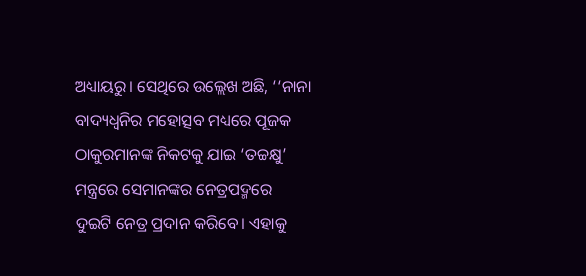ଅଧ୍ୟାୟରୁ। ସେଥିରେ ଉଲ୍ଲେଖ ଅଛି, ‘‘ନାନା ବାଦ୍ୟଧ୍ୱନିର ମହୋତ୍ସବ ମଧ୍ୟରେ ପୂଜକ ଠାକୁରମାନଙ୍କ ନିକଟକୁ ଯାଇ ‘ତଚ୍ଚକ୍ଷୁ’ ମନ୍ତ୍ରରେ ସେମାନଙ୍କର ନେତ୍ରପଦ୍ମରେ ଦୁଇଟି ନେତ୍ର ପ୍ରଦାନ କରିବେ। ଏହାକୁ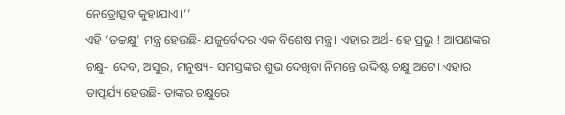ନେତ୍ରୋତ୍ସବ କୁହାଯାଏ।’’
ଏହି ‘ତଚ୍ଚକ୍ଷୁ’ ମନ୍ତ୍ର ହେଉଛି- ଯଜୁର୍ବେଦର ଏକ ବିଶେଷ ମନ୍ତ୍ର। ଏହାର ଅର୍ଥ- ହେ ପ୍ରଭୁ ! ଆପଣଙ୍କର ଚକ୍ଷୁ- ଦେବ, ଅସୁର, ମନୁଷ୍ୟ- ସମସ୍ତଙ୍କର ଶୁଭ ଦେଖିବା ନିମନ୍ତେ ଉଦ୍ଦିଷ୍ଟ ଚକ୍ଷୁ ଅଟେ। ଏହାର ତାତ୍ପର୍ଯ୍ୟ ହେଉଛି- ତାଙ୍କର ଚକ୍ଷୁରେ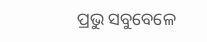ପ୍ରଭୁ ସବୁବେଳେ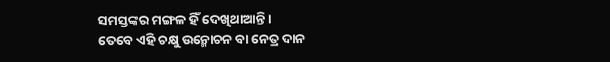ସମସ୍ତଙ୍କର ମଙ୍ଗଳ ହିଁ ଦେଖିଥାଆନ୍ତି।
ତେବେ ଏହି ଚକ୍ଷୁ ଉନ୍ମୋଚନ ବା ନେତ୍ର ଦାନ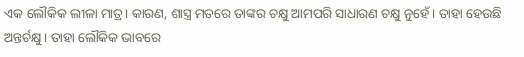ଏକ ଲୌକିକ ଲୀଳା ମାତ୍ର। କାରଣ, ଶାସ୍ତ୍ର ମତରେ ତାଙ୍କର ଚକ୍ଷୁ ଆମପରି ସାଧାରଣ ଚକ୍ଷୁ ନୁହେଁ। ତାହା ହେଉଛି ଅନ୍ତର୍ଚକ୍ଷୁ। ତାହା ଲୌକିକ ଭାବରେ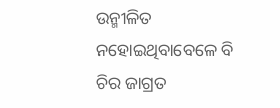ଉନ୍ମୀଳିତ ନହୋଇଥିବାବେଳେ ବି ଚିର ଜାଗ୍ରତ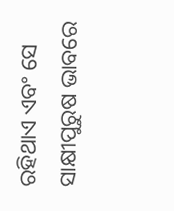ରହିଥାଏ ଏବଂ ସେ ସାକ୍ଷୀପୁରୁଷ ଭାବରେ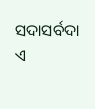ସଦାସର୍ବଦା ଏ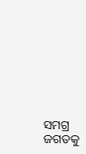ସମଗ୍ର ଜଗତକୁ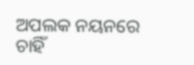ଅପଲକ ନୟନରେ ଚାହିଁ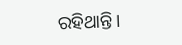ରହିଥାନ୍ତି।